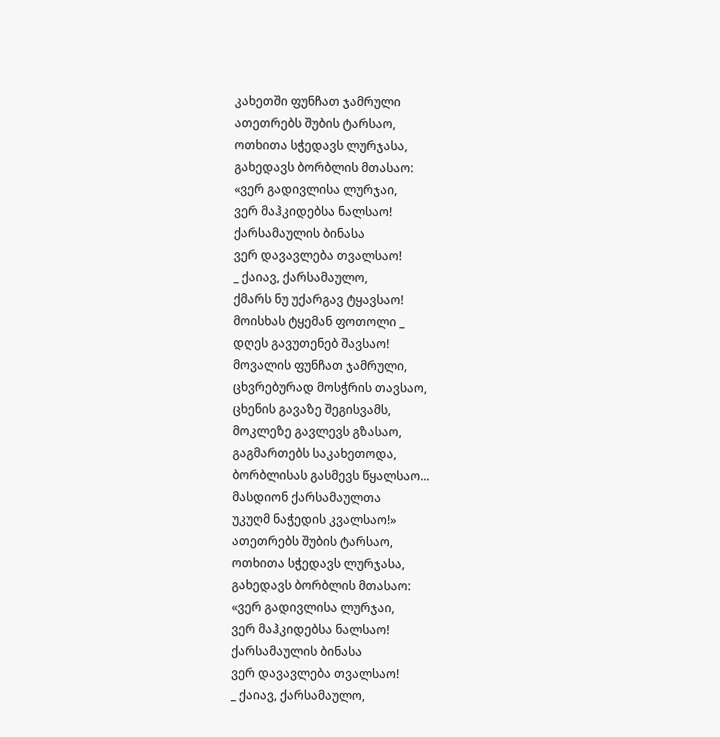კახეთში ფუნჩათ ჯამრული
ათეთრებს შუბის ტარსაო,
ოთხითა სჭედავს ლურჯასა,
გახედავს ბორბლის მთასაო:
«ვერ გადივლისა ლურჯაი,
ვერ მაჰკიდებსა ნალსაო!
ქარსამაულის ბინასა
ვერ დავავლება თვალსაო!
_ ქაიავ, ქარსამაულო,
ქმარს ნუ უქარგავ ტყავსაო!
მოისხას ტყემან ფოთოლი _
დღეს გავუთენებ შავსაო!
მოვალის ფუნჩათ ჯამრული,
ცხვრებურად მოსჭრის თავსაო,
ცხენის გავაზე შეგისვამს,
მოკლეზე გავლევს გზასაო,
გაგმართებს საკახეთოდა,
ბორბლისას გასმევს წყალსაო...
მასდიონ ქარსამაულთა
უკუღმ ნაჭედის კვალსაო!»
ათეთრებს შუბის ტარსაო,
ოთხითა სჭედავს ლურჯასა,
გახედავს ბორბლის მთასაო:
«ვერ გადივლისა ლურჯაი,
ვერ მაჰკიდებსა ნალსაო!
ქარსამაულის ბინასა
ვერ დავავლება თვალსაო!
_ ქაიავ, ქარსამაულო,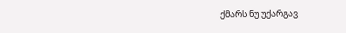ქმარს ნუ უქარგავ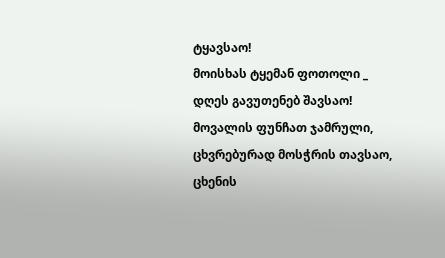ტყავსაო!
მოისხას ტყემან ფოთოლი _
დღეს გავუთენებ შავსაო!
მოვალის ფუნჩათ ჯამრული,
ცხვრებურად მოსჭრის თავსაო,
ცხენის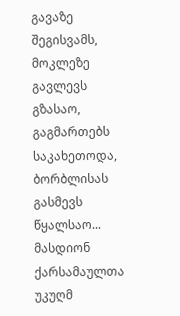გავაზე შეგისვამს,
მოკლეზე გავლევს გზასაო,
გაგმართებს საკახეთოდა,
ბორბლისას გასმევს წყალსაო...
მასდიონ ქარსამაულთა
უკუღმ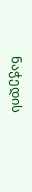ნაჭედის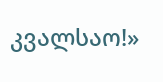კვალსაო!»